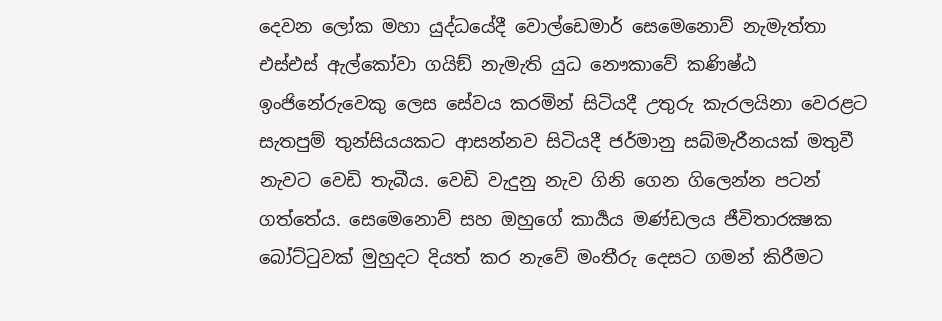දෙවන ලෝක මහා යුද්ධයේදී වොල්ඩෙමාර් සෙමෙනොව් නැමැත්තා එස්එස් ඇල්කෝවා ගයිඞ් නැමැති යුධ නෞකාවේ කණිෂ්ඨ ඉංජිනේරුවෙකු ලෙස සේවය කරමින් සිටියදී උතුරු කැරලයිනා වෙරළට සැතපුම් තුන්සියයකට ආසන්නව සිටියදී ජර්මානු සබ්මැරීනයක් මතුවී නැවට වෙඩි තැබීය. වෙඩි වැදුනු නැව ගිනි ගෙන ගිලෙන්න පටන් ගත්තේය. සෙමෙනොව් සහ ඔහුගේ කාර්‍යය මණ්ඩලය ජීවිතාරක්‍ෂක බෝට්ටුවක් මුහුදට දියත් කර නැවේ මංතීරු දෙසට ගමන් කිරීමට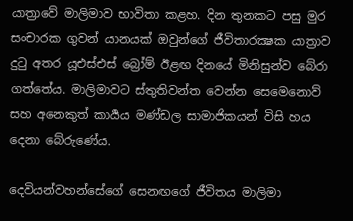යාත්‍රාවේ මාලිමාව භාවිතා කළහ. දින තුනකට පසු මුර සංචාරක ගුවන් යානයක් ඔවුන්ගේ ජීවිතාරක්‍ෂක යාත්‍රාව දුටු අතර යූඑස්එස් බ්‍රෝම් ඊළඟ දිනයේ මිනිසුන්ව බේරා ගත්තේය. මාලිමාවට ස්තුතිවන්ත වෙන්න සෙමෙනොව් සහ අනෙකුත් කාර්‍යය මණ්ඩල සාමාජිකයන් විසි හය දෙනා බේරුණේය.

දෙවියන්වහන්සේගේ සෙනඟගේ ජීවිතය මාලිමා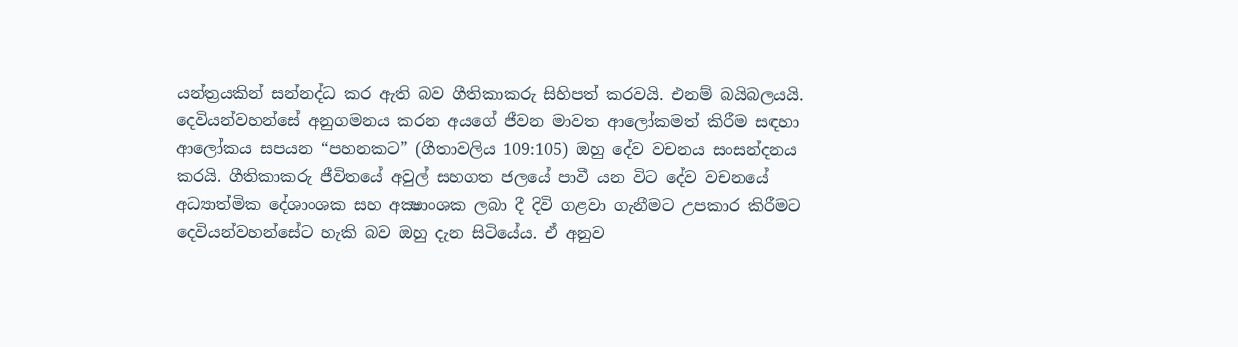යන්ත්‍රයකින් සන්නද්ධ කර ඇති බව ගීතිකාකරු සිහිපත් කරවයි. එනම් බයිබලයයි. දෙවියන්වහන්සේ අනුගමනය කරන අයගේ ජීවන මාවත ආලෝකමත් කිරීම සඳහා ආලෝකය සපයන “පහනකට” (ගීතාවලිය 109:105) ඔහු දේව වචනය සංසන්දනය කරයි. ගීතිකාකරු ජීවිතයේ අවුල් සහගත ජලයේ පාවී යන විට දේව වචනයේ අධ්‍යාත්මික දේශාංශක සහ අක්‍ෂාංශක ලබා දී දිවි ගළවා ගැනීමට උපකාර කිරීමට දෙවියන්වහන්සේට හැකි බව ඔහු දැන සිටියේය. ඒ අනුව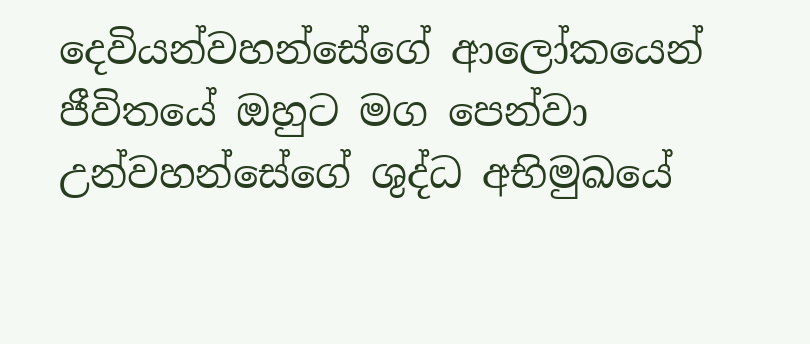දෙවියන්වහන්සේගේ ආලෝකයෙන් ජීවිතයේ ඔහුට මග පෙන්වා උන්වහන්සේගේ ශුද්ධ අභිමුඛයේ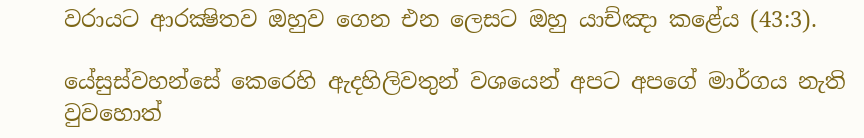වරායට ආරක්‍ෂිතව ඔහුව ගෙන එන ලෙසට ඔහු යාච්ඤා කළේය (43:3).

යේසුස්වහන්සේ කෙරෙහි ඇදහිලිවතුන් වශයෙන් අපට අපගේ මාර්ගය නැති වුවහොත්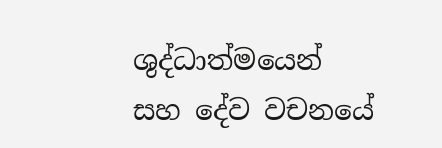ශුද්ධාත්මයෙන් සහ දේව වචනයේ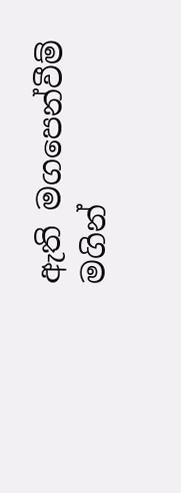ඇති මගපෙන්වීම් මගින්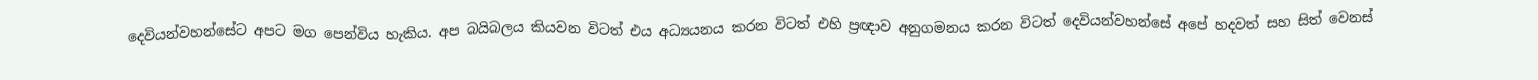දෙවියන්වහන්සේට අපට මග පෙන්විය හැකිය. අප බයිබලය කියවන විටත් එය අධ්‍යයනය කරන විටත් එහි ප්‍රඥාව අනුගමනය කරන විටත් දෙවියන්වහන්සේ අපේ හදවත් සහ සිත් වෙනස්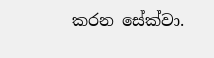කරන සේක්වා.